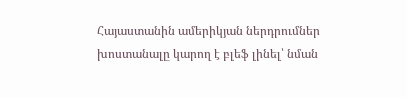Հայաստանին ամերիկյան ներդրումներ խոստանալը կարող է բլեֆ լինել՝ նման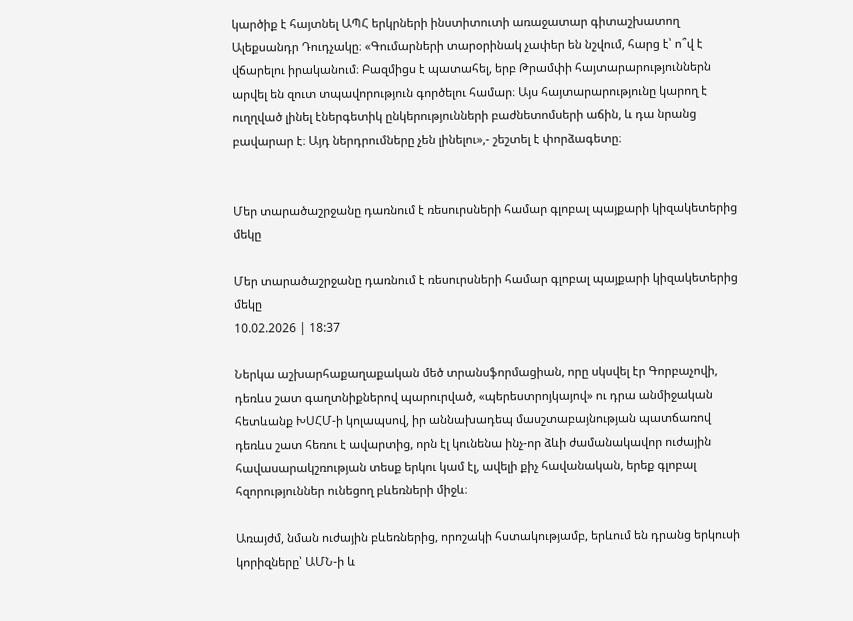կարծիք է հայտնել ԱՊՀ երկրների ինստիտուտի առաջատար գիտաշխատող Ալեքսանդր Դուդչակը։ «Գումարների տարօրինակ չափեր են նշվում, հարց է՝ ո՞վ է վճարելու իրականում։ Բազմիցս է պատահել, երբ Թրամփի հայտարարություններն արվել են զուտ տպավորություն գործելու համար։ Այս հայտարարությունը կարող է ուղղված լինել էներգետիկ ընկերությունների բաժնետոմսերի աճին, և դա նրանց բավարար է։ Այդ ներդրումները չեն լինելու»,- շեշտել է փորձագետը։


Մեր տարածաշրջանը դառնում է ռեսուրսների համար գլոբալ պայքարի կիզակետերից մեկը

Մեր տարածաշրջանը դառնում է ռեսուրսների համար գլոբալ պայքարի կիզակետերից մեկը
10.02.2026 | 18:37

Ներկա աշխարհաքաղաքական մեծ տրանսֆորմացիան, որը սկսվել էր Գորբաչովի, դեռևս շատ գաղտնիքներով պարուրված, «պերեստրոյկայով» ու դրա անմիջական հետևանք ԽՍՀՄ-ի կոլապսով, իր աննախադեպ մասշտաբայնության պատճառով դեռևս շատ հեռու է ավարտից, որն էլ կունենա ինչ-որ ձևի ժամանակավոր ուժային հավասարակշռության տեսք երկու կամ էլ, ավելի քիչ հավանական, երեք գլոբալ հզորություններ ունեցող բևեռների միջև։

Առայժմ, նման ուժային բևեռներից, որոշակի հստակությամբ, երևում են դրանց երկուսի կորիզները՝ ԱՄՆ-ի և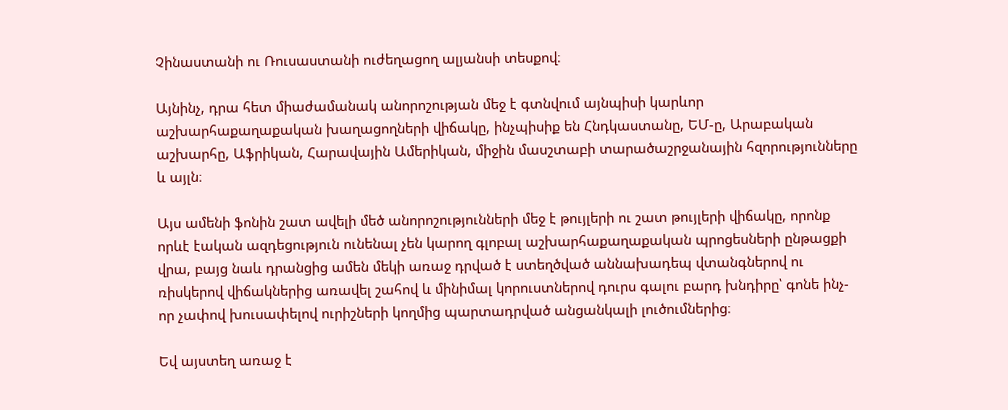Չինաստանի ու Ռուսաստանի ուժեղացող ալյանսի տեսքով։

Այնինչ, դրա հետ միաժամանակ անորոշության մեջ է գտնվում այնպիսի կարևոր աշխարհաքաղաքական խաղացողների վիճակը, ինչպիսիք են Հնդկաստանը, ԵՄ-ը, Արաբական աշխարհը, Աֆրիկան, Հարավային Ամերիկան, միջին մասշտաբի տարածաշրջանային հզորությունները և այլն։

Այս ամենի ֆոնին շատ ավելի մեծ անորոշությունների մեջ է թույլերի ու շատ թույլերի վիճակը, որոնք որևէ էական ազդեցություն ունենալ չեն կարող գլոբալ աշխարհաքաղաքական պրոցեսների ընթացքի վրա, բայց նաև դրանցից ամեն մեկի առաջ դրված է ստեղծված աննախադեպ վտանգներով ու ռիսկերով վիճակներից առավել շահով և մինիմալ կորուստներով դուրս գալու բարդ խնդիրը՝ գոնե ինչ-որ չափով խուսափելով ուրիշների կողմից պարտադրված անցանկալի լուծումներից։

Եվ այստեղ առաջ է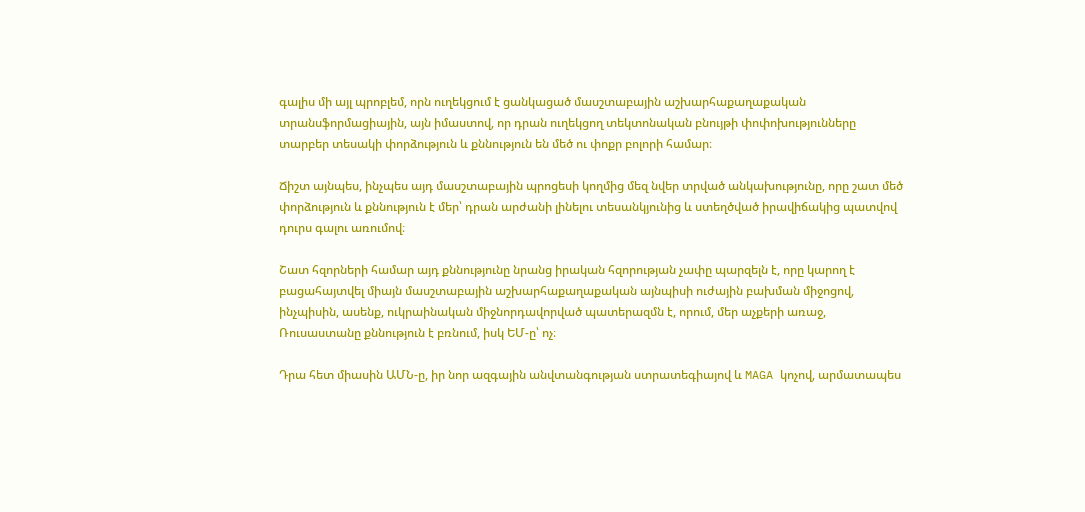գալիս մի այլ պրոբլեմ, որն ուղեկցում է ցանկացած մասշտաբային աշխարհաքաղաքական տրանսֆորմացիային, այն իմաստով, որ դրան ուղեկցող տեկտոնական բնույթի փոփոխությունները տարբեր տեսակի փորձություն և քննություն են մեծ ու փոքր բոլորի համար։

Ճիշտ այնպես, ինչպես այդ մասշտաբային պրոցեսի կողմից մեզ նվեր տրված անկախությունը, որը շատ մեծ փորձություն և քննություն է մեր՝ դրան արժանի լինելու տեսանկյունից և ստեղծված իրավիճակից պատվով դուրս գալու առումով։

Շատ հզորների համար այդ քննությունը նրանց իրական հզորության չափը պարզելն է, որը կարող է բացահայտվել միայն մասշտաբային աշխարհաքաղաքական այնպիսի ուժային բախման միջոցով, ինչպիսին, ասենք, ուկրաինական միջնորդավորված պատերազմն է, որում, մեր աչքերի առաջ, Ռուսաստանը քննություն է բռնում, իսկ ԵՄ-ը՝ ոչ։

Դրա հետ միասին ԱՄՆ-ը, իր նոր ազգային անվտանգության ստրատեգիայով և MAGA կոչով, արմատապես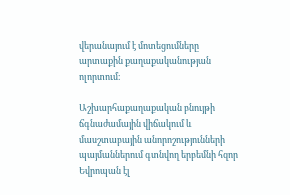վերանայում է մոտեցումները արտաքին քաղաքականության ոլորտում։

Աշխարհաքաղաքական բնույթի ճգնաժամային վիճակում և մասշտաբային անորոշությունների պայմաններում գտնվող երբեմնի հզոր Եվրոպան էլ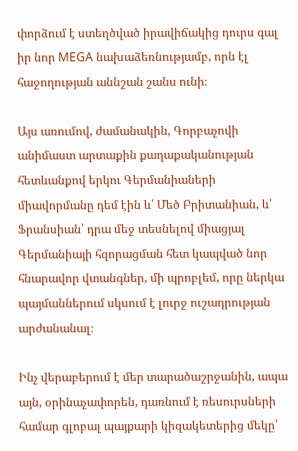փորձում է ստեղծված իրավիճակից դուրս գալ իր նոր MEGA նախաձեռնությամբ, որն էլ հաջողության աննշան շանս ունի։

Այս առումով, ժամանակին, Գորբաչովի անիմաստ արտաքին քաղաքականության հետևանքով երկու Գերմանիաների միավորմանը դեմ էին և՛ Մեծ Բրիտանիան, և՛ Ֆրանսիան՝ դրա մեջ տեսնելով միացյալ Գերմանիայի հզորացման հետ կապված նոր հնարավոր վտանգներ, մի պրոբլեմ, որը ներկա պայմաններում սկսում է լուրջ ուշադրության արժանանալ։

Ինչ վերաբերում է մեր տարածաշրջանին, ապա այն, օրինաչափորեն, դառնում է ռեսուրսների համար գլոբալ պայքարի կիզակետերից մեկը՝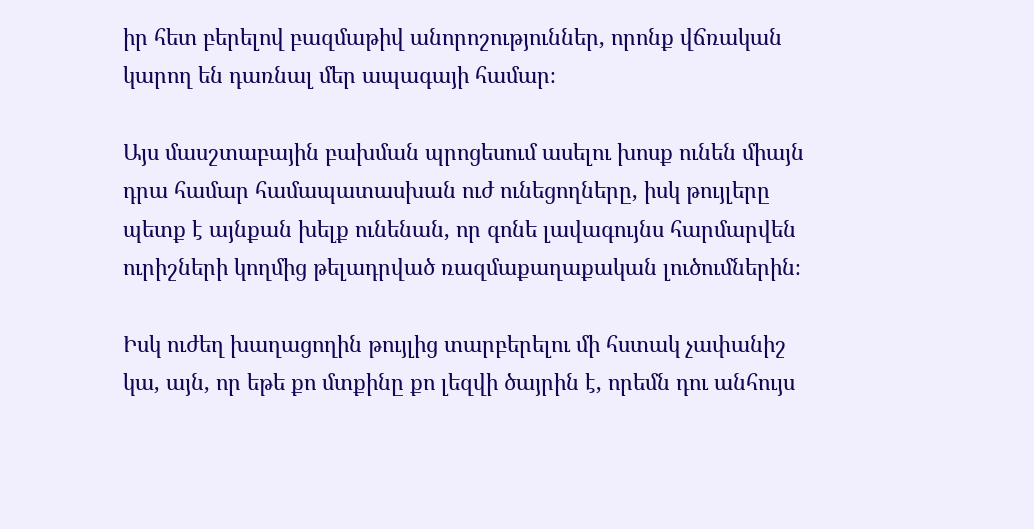իր հետ բերելով բազմաթիվ անորոշություններ, որոնք վճռական կարող են դառնալ մեր ապագայի համար։

Այս մասշտաբային բախման պրոցեսում ասելու խոսք ունեն միայն դրա համար համապատասխան ուժ ունեցողները, իսկ թույլերը պետք է այնքան խելք ունենան, որ գոնե լավագույնս հարմարվեն ուրիշների կողմից թելադրված ռազմաքաղաքական լուծումներին։

Իսկ ուժեղ խաղացողին թույլից տարբերելու մի հստակ չափանիշ կա, այն, որ եթե քո մտքինը քո լեզվի ծայրին է, որեմն դու անհույս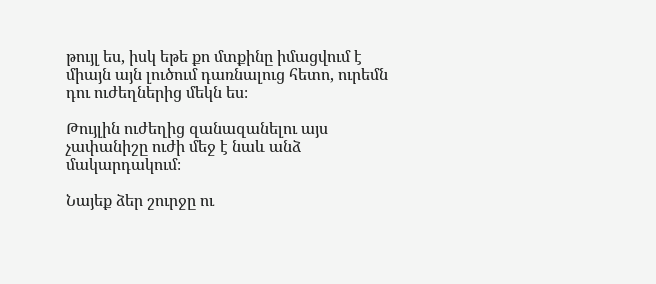թույլ ես, իսկ եթե քո մտքինը իմացվում է միայն այն լուծում դառնալուց հետո, ուրեմն դու ուժեղներից մեկն ես։

Թույլին ուժեղից զանազանելու այս չափանիշը ուժի մեջ է նաև անձ մակարդակում։

Նայեք ձեր շուրջը ու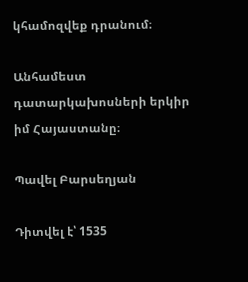կհամոզվեք դրանում։

Անհամեստ դատարկախոսների երկիր իմ Հայաստանը։

Պավել Բարսեղյան

Դիտվել է՝ 1535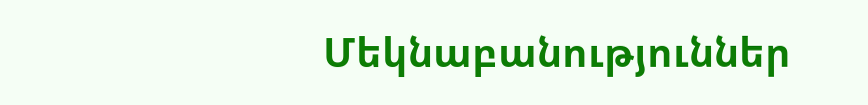Մեկնաբանություններ